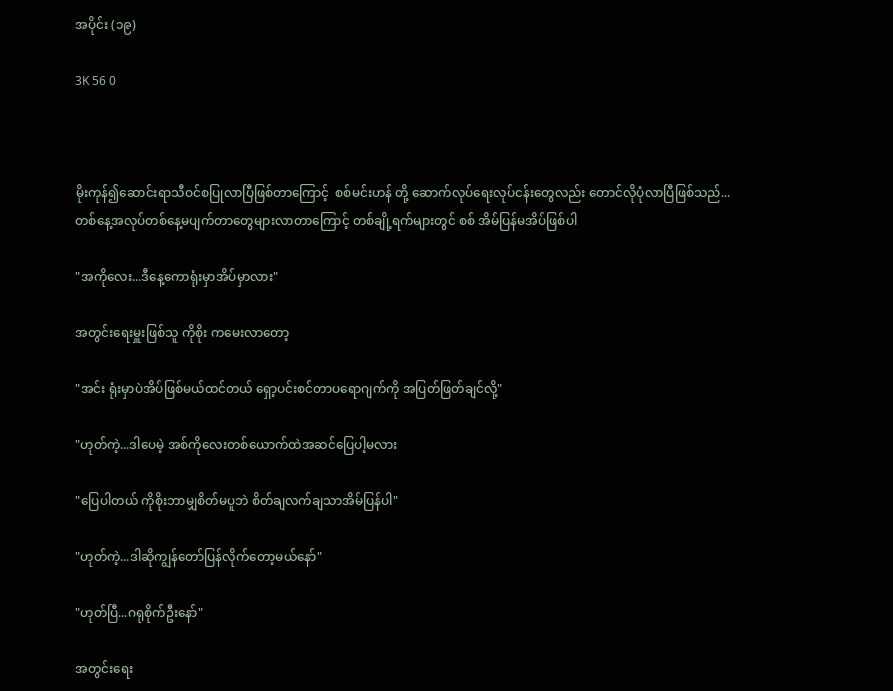အပိုင်း (၁၉)

3K 56 0



မိုးကုန်၍ဆောင်းရာသီဝင်စပြုလာပြီဖြစ်တာကြောင့်  စစ်မင်းဟန် တို့ ဆောက်လုပ်ရေးလုပ်ငန်းတွေလည်း တောင်လိုပုံလာပြီဖြစ်သည်...တစ်နေ့အလုပ်တစ်နေ့မပျက်တာတွေများလာတာကြောင့် တစ်ချို့ရက်များတွင် စစ် အိမ်ပြန်မအိပ်ဖြစ်ပါ

"အကိုလေး...ဒီနေ့ကောရုံးမှာအိပ်မှာလား"

အတွင်းရေးမှူးဖြစ်သူ ကိုစိုး ကမေးလာတော့

"အင်း ရုံးမှာပဲအိပ်ဖြစ်မယ်ထင်တယ် ရှော့ပင်းစင်တာပရောဂျက်ကို အပြတ်ဖြတ်ချင်လို့"

"ဟုတ်ကဲ့...ဒါပေမဲ့ အစ်ကိုလေးတစ်ယောက်ထဲအဆင်ပြေပါ့မလား

"ပြေပါတယ် ကိုစိုးဘာမျှစိတ်မပူဘဲ စိတ်ချလက်ချသာအိမ်ပြန်ပါ"

"ဟုတ်ကဲ့...ဒါဆိုကျွန်တော်ပြန်လိုက်တော့မယ်နော်"

"ဟုတ်ပြီ...ဂရုစိုက်ဦးနော်"

အတွင်းရေး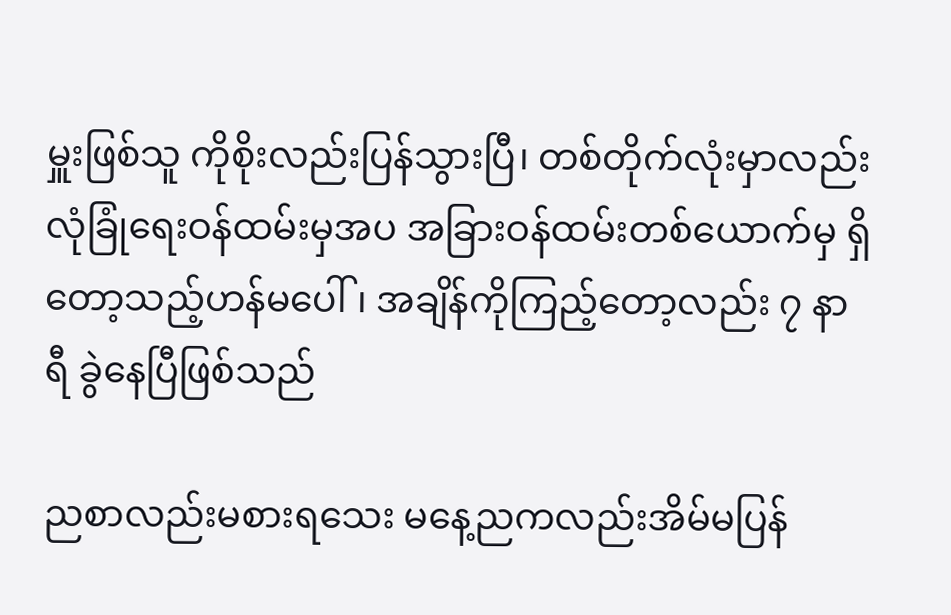မှူးဖြစ်သူ ကိုစိုးလည်းပြန်သွားပြီ၊ တစ်တိုက်လုံးမှာလည်း လုံခြုံရေးဝန်ထမ်းမှအပ အခြားဝန်ထမ်းတစ်ယောက်မှ ရှိတော့သည့်ဟန်မပေါ်၊ အချိန်ကိုကြည့်တော့လည်း ၇ နာရီ ခွဲနေပြီဖြစ်သည်

ညစာလည်းမစားရသေး မနေ့ညကလည်းအိမ်မပြန်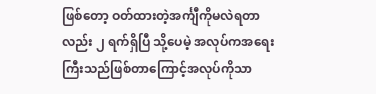ဖြစ်တော့ ဝတ်ထားတဲ့အင်္ကျီကိုမလဲရတာလည်း ၂ ရက်ရှိပြီ သို့ပေမဲ့ အလုပ်ကအရေးကြီးသည်ဖြစ်တာကြောင့်အလုပ်ကိုသာ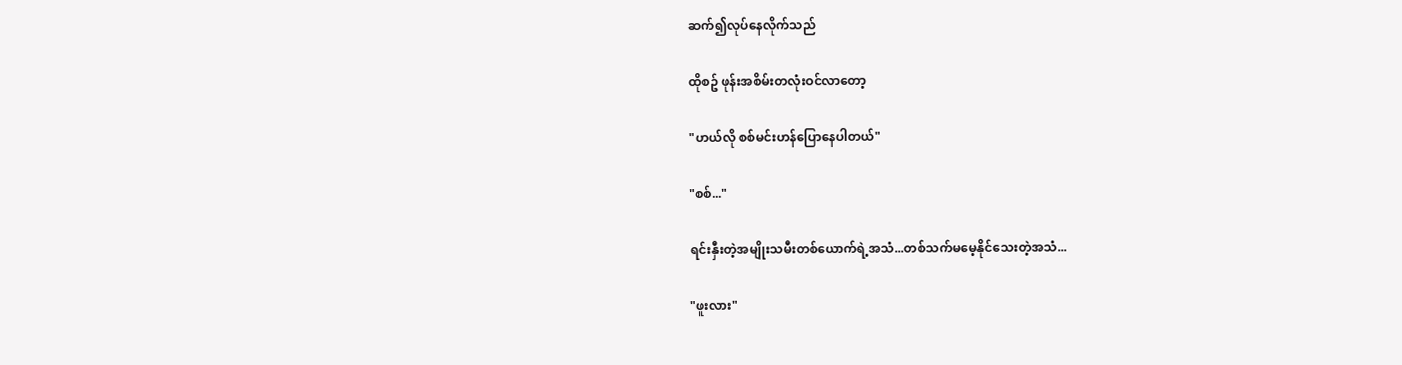ဆက်၍လုပ်နေလိုက်သည်

ထိုစဥ် ဖုန်းအစိမ်းတလုံးဝင်လာတော့

"ဟယ်လို စစ်မင်းဟန်ပြောနေပါတယ်"

"စစ်..."

ရင်းနှီးတဲ့အမျိုးသမီးတစ်ယောက်ရဲ့အသံ...တစ်သက်မမေ့နိုင်သေးတဲ့အသံ...

"ဖူးလား"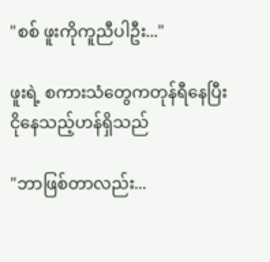"စစ် ဖူးကိုကူညီပါဦး..."

ဖူးရဲ့ စကားသံတွေကတုန်ရီနေပြီး ငိုနေသည့်ဟန်ရှိသည်

"ဘာဖြစ်တာလည်း...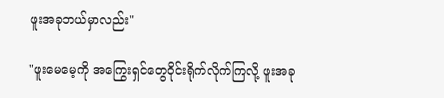ဖူးအခုဘယ်မှာလည်း"

"ဖူးမေမေ့ကို အကြွေးရှင်တွေဝိုင်းရိုက်လိုက်ကြလို့ ဖူးအခု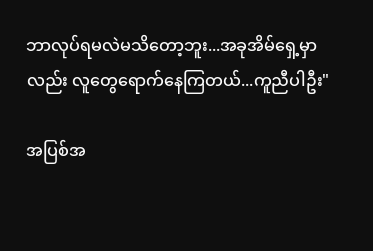ဘာလုပ်ရမလဲမသိတော့ဘူး...အခုအိမ်ရှေ့မှာလည်း လူတွေရောက်နေကြတယ်...ကူညီပါဦး"

အပြစ်အ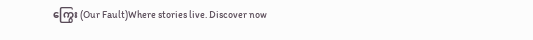ကြွေး (Our Fault)Where stories live. Discover now